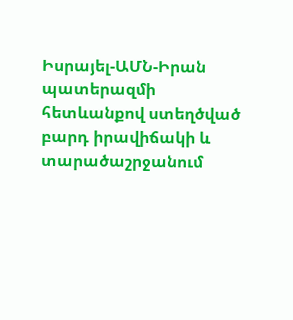Իսրայել-ԱՄՆ-Իրան պատերազմի հետևանքով ստեղծված բարդ իրավիճակի և տարածաշրջանում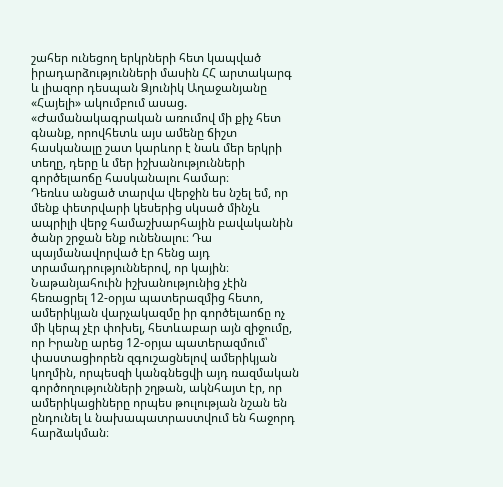շահեր ունեցող երկրների հետ կապված իրադարձությունների մասին ՀՀ արտակարգ և լիազոր դեսպան Ձյունիկ Աղաջանյանը «Հայելի» ակումբում ասաց. «Ժամանակագրական առումով մի քիչ հետ գնանք, որովհետև այս ամենը ճիշտ հասկանալը շատ կարևոր է նաև մեր երկրի տեղը, դերը և մեր իշխանությունների գործելաոճը հասկանալու համար։
Դեռևս անցած տարվա վերջին ես նշել եմ, որ մենք փետրվարի կեսերից սկսած մինչև ապրիլի վերջ համաշխարհային բավականին ծանր շրջան ենք ունենալու։ Դա պայմանավորված էր հենց այդ տրամադրություններով, որ կային։ Նաթանյահուին իշխանությունից չէին հեռացրել 12-օրյա պատերազմից հետո, ամերիկյան վարչակազմը իր գործելաոճը ոչ մի կերպ չէր փոխել, հետևաբար այն զիջումը, որ Իրանը արեց 12-օրյա պատերազմում՝ փաստացիորեն զգուշացնելով ամերիկյան կողմին, որպեսզի կանգնեցվի այդ ռազմական գործողությունների շղթան, ակնհայտ էր, որ ամերիկացիները որպես թուլության նշան են ընդունել և նախապատրաստվում են հաջորդ հարձակման։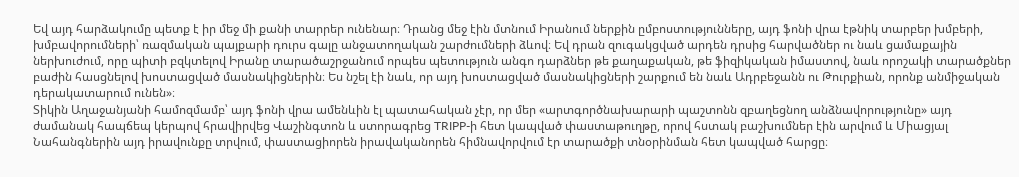Եվ այդ հարձակումը պետք է իր մեջ մի քանի տարրեր ունենար։ Դրանց մեջ էին մտնում Իրանում ներքին ըմբոստությունները, այդ ֆոնի վրա էթնիկ տարբեր խմբերի, խմբավորումների՝ ռազմական պայքարի դուրս գալը անջատողական շարժումների ձևով։ Եվ դրան զուգակցված արդեն դրսից հարվածներ ու նաև ցամաքային ներխուժում, որը պիտի բզկտելով Իրանը տարածաշրջանում որպես պետություն անգո դարձներ թե քաղաքական, թե ֆիզիկական իմաստով, նաև որոշակի տարածքներ բաժին հասցնելով խոստացված մասնակիցներին։ Ես նշել էի նաև, որ այդ խոստացված մասնակիցների շարքում են նաև Ադրբեջանն ու Թուրքիան, որոնք անմիջական դերակատարում ունեն»։
Տիկին Աղաջանյանի համոզմամբ՝ այդ ֆոնի վրա ամենևին էլ պատահական չէր, որ մեր «արտգործնախարարի պաշտոնն զբաղեցնող անձնավորությունը» այդ ժամանակ հապճեպ կերպով հրավիրվեց Վաշինգտոն և ստորագրեց TRIPP-ի հետ կապված փաստաթուղթը, որով հստակ բաշխումներ էին արվում և Միացյալ Նահանգներին այդ իրավունքը տրվում, փաստացիորեն իրավականորեն հիմնավորվում էր տարածքի տնօրինման հետ կապված հարցը։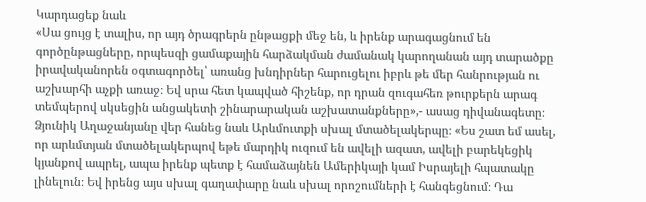Կարդացեք նաև
«Սա ցույց է տալիս, որ այդ ծրագրերն ընթացքի մեջ են, և իրենք արագացնում են գործընթացները, որպեսզի ցամաքային հարձակման ժամանակ կարողանան այդ տարածքը իրավականորեն օգտագործել՝ առանց խնդիրներ հարուցելու իբրև թե մեր հանրության ու աշխարհի աչքի առաջ։ Եվ սրա հետ կապված հիշենք, որ դրան զուգահեռ թուրքերն արագ տեմպերով սկսեցին անցակետի շինարարական աշխատանքները»,- ասաց դիվանագետը։
Ձյունիկ Աղաջանյանը վեր հանեց նաև Արևմուտքի սխալ մտածելակերպը։ «Ես շատ եմ ասել, որ արևմտյան մտածելակերպով եթե մարդիկ ուզում են ավելի ազատ, ավելի բարեկեցիկ կյանքով ապրել, ապա իրենք պետք է համաձայնեն Ամերիկայի կամ Իսրայելի հպատակը լինելուն։ Եվ իրենց այս սխալ գաղափարը նաև սխալ որոշումների է հանգեցնում։ Դա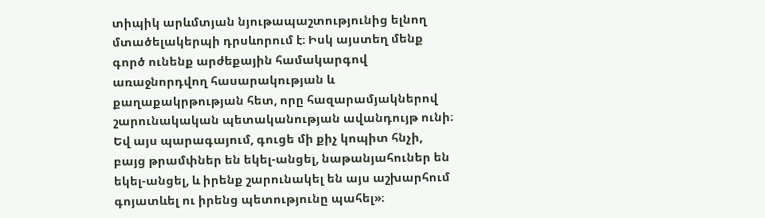տիպիկ արևմտյան նյութապաշտությունից ելնող մտածելակերպի դրսևորում է։ Իսկ այստեղ մենք գործ ունենք արժեքային համակարգով առաջնորդվող հասարակության և քաղաքակրթության հետ, որը հազարամյակներով շարունակական պետականության ավանդույթ ունի։ Եվ այս պարագայում, գուցե մի քիչ կոպիտ հնչի, բայց թրամփներ են եկել-անցել, նաթանյահուներ են եկել-անցել, և իրենք շարունակել են այս աշխարհում գոյատևել ու իրենց պետությունը պահել»։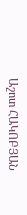Աշոտ ՀԱԿՈԲՅԱՆ